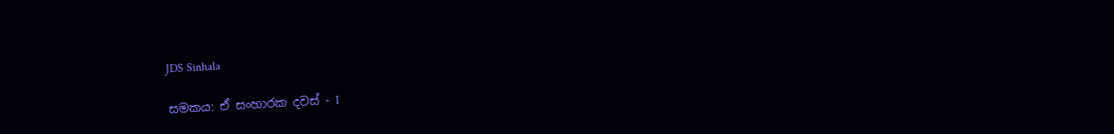JDS Sinhala

සමකය: ඒ සංහාරක දවස් - I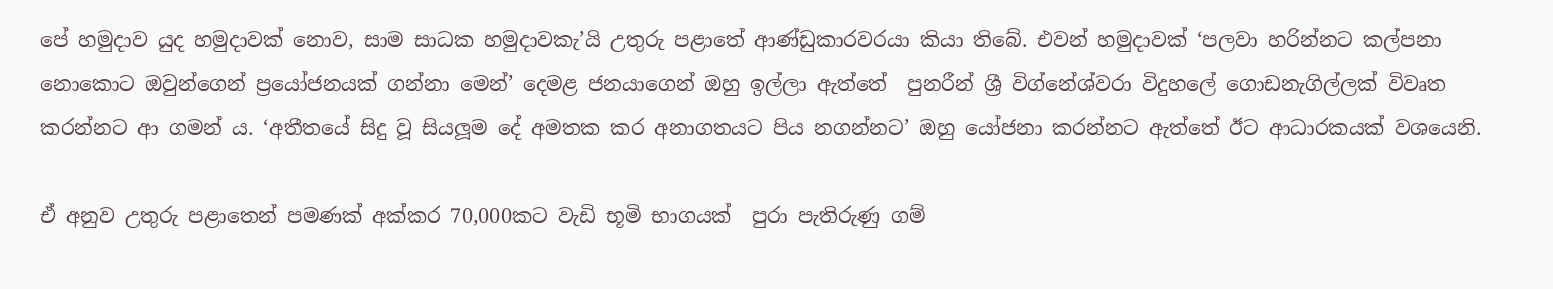පේ හමුදාව යුද හමුදාවක් නොව, සාම සාධක හමුදාවකැ’යි උතුරු පළාතේ ආණ්ඩුකාරවරයා කියා තිබේ. එවන් හමුදාවක් ‘පලවා හරින්නට කල්පනා නොකොට ඔවුන්ගෙන් ප්‍රයෝජනයක් ගන්නා මෙන්’ දෙමළ ජනයාගෙන් ඔහු ඉල්ලා ඇත්තේ  පුනරීන් ශ්‍රී විග්නේශ්වරා විදුහලේ ගොඩනැගිල්ලක් විවෘත කරන්නට ආ ගමන් ය. ‘අතීතයේ සිදු වූ සියලූම දේ අමතක කර අනාගතයට පිය නගන්නට’ ඔහු යෝජනා කරන්නට ඇත්තේ ඊට ආධාරකයක් වශයෙනි.

ඒ අනුව උතුරු පළාතෙන් පමණක් අක්කර 70,000කට වැඩි භූමි භාගයක්  පුරා පැතිරුණු ගම්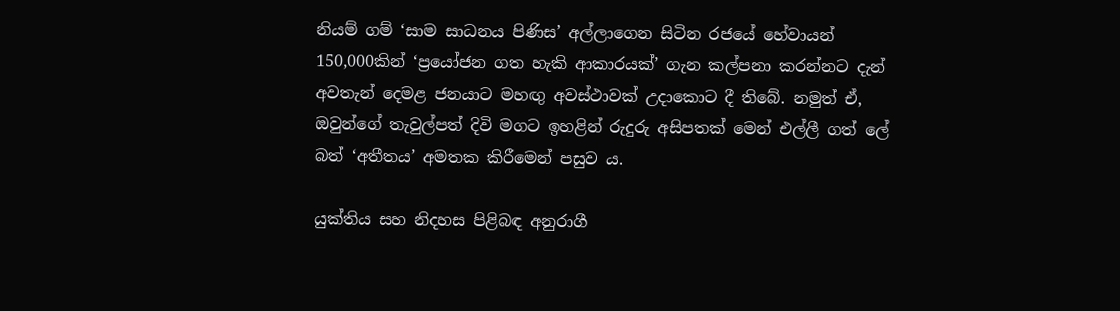නියම් ගම් ‘සාම සාධනය පිණිස’ අල්ලාගෙන සිටින රජයේ හේවායන් 150,000කින් ‘ප්‍රයෝජන ගත හැකි ආකාරයක්’ ගැන කල්පනා කරන්නට දැන් අවතැන් දෙමළ ජනයාට මහඟු අවස්ථාවක් උදාකොට දී තිබේ. නමුත් ඒ, ඔවුන්ගේ තැවුල්පත් දිවි මගට ඉහළින් රුදුරු අසිපතක් මෙන් එල්ලී ගත් ලේ බත් ‘අතීතය’ අමතක කිරීමෙන් පසුව ය.

යුක්තිය සහ නිදහස පිළිබඳ අනුරාගී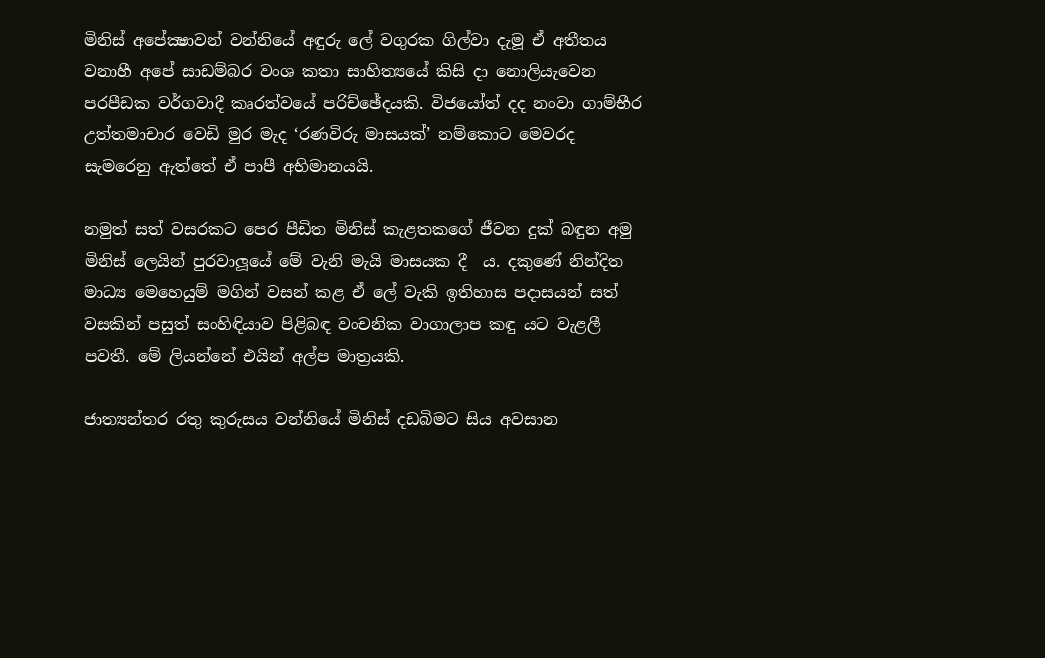මිනිස් අපේක්‍ෂාවන් වන්නියේ අඳුරු ලේ වගුරක ගිල්වා දැමූ ඒ අතීතය වනාහී අපේ සාඩම්බර වංශ කතා සාහිත්‍යයේ කිසි දා නොලියැවෙන පරපීඩක වර්ගවාදී කෘරත්වයේ පරිච්ඡේදයකි. විජයෝත් දද නංවා ගාම්භීර උත්තමාචාර වෙඩි මුර මැද ‘රණවිරු මාසයක්’ නම්කොට මෙවරද සැමරෙනු ඇත්තේ ඒ පාපී අභිමානයයි.

නමුත් සත් වසරකට පෙර පීඩිත මිනිස් කැළතකගේ ජීවන දුක් බඳුන අමු මිනිස් ලෙයින් පුරවාලූයේ මේ වැනි මැයි මාසයක දී  ය. දකුණේ නින්දිත මාධ්‍ය මෙහෙයුම් මගින් වසන් කළ ඒ ලේ වැකි ඉතිහාස පදාසයන් සත් වසකින් පසුත් සංහිඳියාව පිළිබඳ වංචනික වාගාලාප කඳු යට වැළලී පවතී. මේ ලියන්නේ එයින් අල්ප මාත්‍රයකි.

ජාත්‍යන්තර රතු කුරුසය වන්නියේ මිනිස් දඩබිමට සිය අවසාන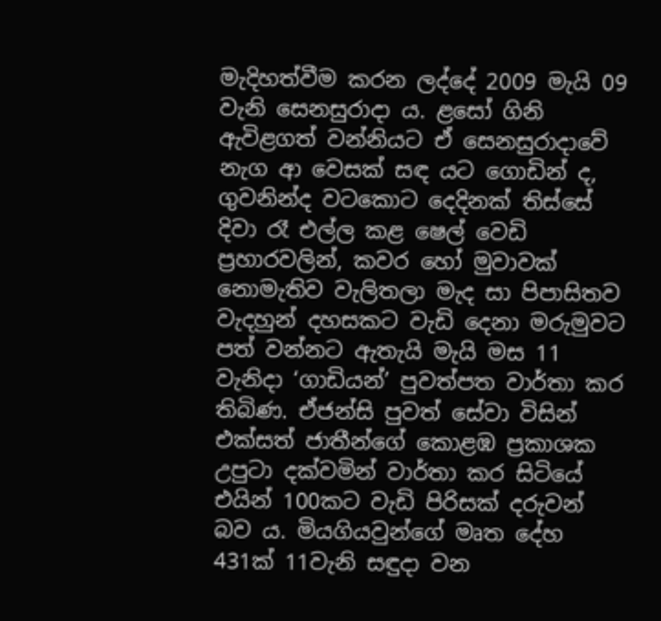මැදිහත්වීම කරන ලද්දේ 2009 මැයි 09 වැනි සෙනසුරාදා ය. ළසෝ ගිනි ඇවිළගත් වන්නියට ඒ සෙනසුරාදාවේ නැග ආ වෙසක් සඳ යට ගොඩින් ද, ගුවනින්ද වටකොට දෙදිනක් තිස්සේ දිවා රෑ එල්ල කළ ෂෙල් වෙඩි ප්‍රහාරවලින්, කවර හෝ මුවාවක් නොමැතිව වැලිතලා මැද සා පිපාසිතව වැදහුන් දහසකට වැඩි දෙනා මරුමුවට පත් වන්නට ඇතැයි මැයි මස 11 වැනිදා ‘ගාඩියන්’ පුවත්පත වාර්තා කර තිබිණ. ඒජන්සි පුවත් සේවා විසින් එක්සත් ජාතීන්ගේ කොළඹ ප්‍රකාශක උපුටා දක්වමින් වාර්තා කර සිටියේ එයින් 100කට වැඩි පිරිසක් දරුවන් බව ය. මියගියවුන්ගේ මෘත දේහ 431ක් 11වැනි සඳුදා වන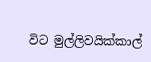විට මුල්ලිවයික්කාල්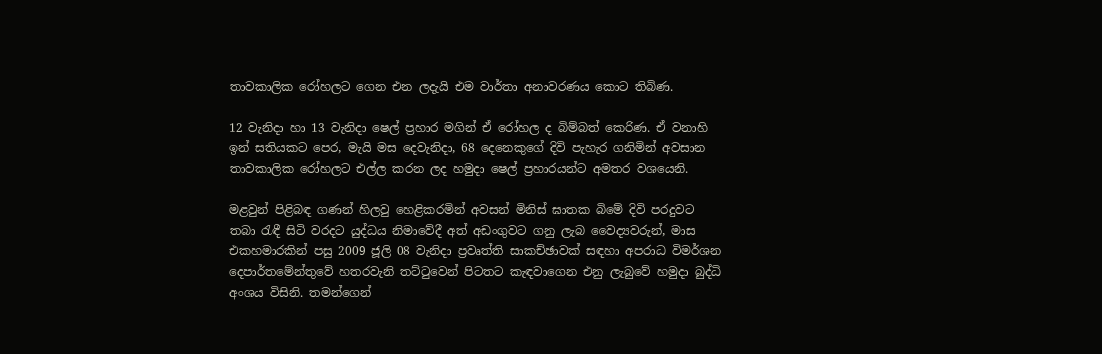තාවකාලික රෝහලට ගෙන එන ලදැයි එම වාර්තා අනාවරණය කොට තිබිණ.

12 වැනිදා හා 13 වැනිදා ෂෙල් ප්‍රහාර මගින් ඒ රෝහල ද බිම්බත් කෙරිණ. ඒ වනාහි ඉන් සතියකට පෙර, මැයි මස දෙවැනිදා, 68 දෙනෙකුගේ දිවි පැහැර ගනිමින් අවසාන තාවකාලික රෝහලට එල්ල කරන ලද හමුදා ෂෙල් ප්‍රහාරයන්ට අමතර වශයෙනි.

මළවුන් පිළිබඳ ගණන් හිලවු හෙළිකරමින් අවසන් මිනිස් ඝාතක බිමේ දිවි පරදුවට තබා රැඳී සිටි වරදට යුද්ධය නිමාවේදී අත් අඩංගුවට ගනු ලැබ වෛද්‍යවරුන්, මාස එකහමාරකින් පසු 2009 ජූලි 08 වැනිදා ප්‍රවෘත්ති සාකච්ඡාවක් සඳහා අපරාධ විමර්ශන දෙපාර්තමේන්තුවේ හතරවැනි තට්ටුවෙන් පිටතට කැඳවාගෙන එනු ලැබුවේ හමුදා බුද්ධි අංශය විසිනි. තමන්ගෙන්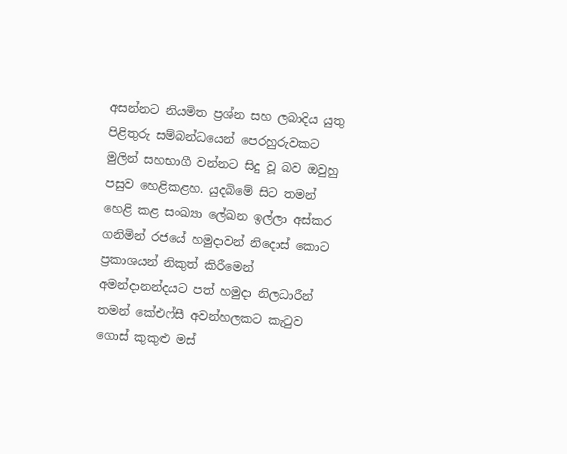අසන්නට නියමිත ප්‍රශ්න සහ ලබාදිය යුතු පිළිතුරු සම්බන්ධයෙන් පෙරහුරුවකට මුලින් සහභාගී වන්නට සිදු වූ බව ඔවුහු පසුව හෙළිකළහ. යුදබිමේ සිට තමන් හෙළි කළ සංඛ්‍යා ලේඛන ඉල්ලා අස්කර ගනිමින් රජයේ හමුදාවන් නිදොස් කොට ප්‍රකාශයන් නිකුත් කිරීමෙන් අමන්දානන්දයට පත් හමුදා නිලධාරීන් තමන් කේඑෆ්සී අවන්හලකට කැටුව ගොස් කුකුළු මස්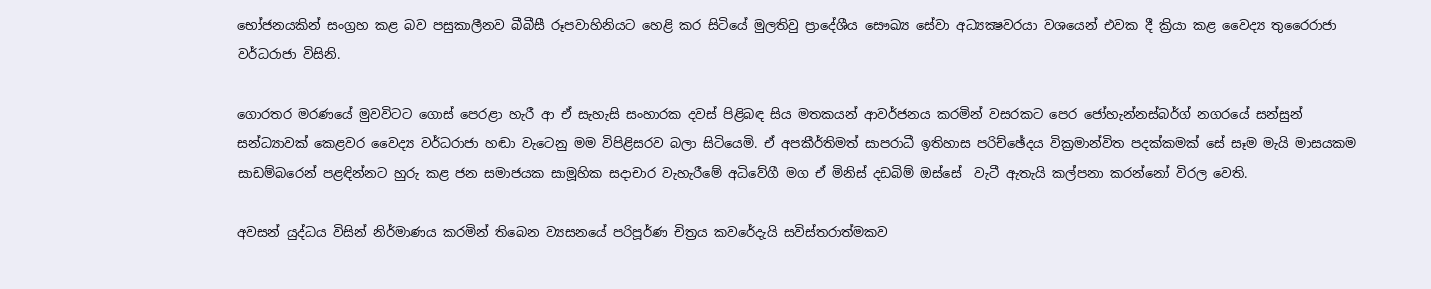භෝජනයකින් සංග්‍රහ කළ බව පසුකාලීනව බීබීසී රූපවාහිනියට හෙළි කර සිටියේ මුලතිවු ප්‍රාදේශීය සෞඛ්‍ය සේවා අධ්‍යක්‍ෂවරයා වශයෙන් එවක දී ක්‍රියා කළ වෛද්‍ය තුරෛරාජා වර්ධරාජා විසිනි.

ගොරතර මරණයේ මුවවිටට ගොස් පෙරළා හැරී ආ ඒ සැහැසි සංහාරක දවස් පිළිබඳ සිය මතකයන් ආවර්ජනය කරමින් වසරකට පෙර ජෝහැන්නස්බර්ග් නගරයේ සන්සුන් සන්ධ්‍යාවක් කෙළවර වෛද්‍ය වර්ධරාජා හඬා වැටෙනු මම විපිළිසරව බලා සිටියෙමි. ඒ අපකීර්තිමත් සාපරාධී ඉතිහාස පරිච්ඡේදය වික්‍රමාන්විත පදක්කමක් සේ සෑම මැයි මාසයකම සාඩම්බරෙන් පළඳින්නට හුරු කළ ජන සමාජයක සාමූහික සදාචාර වැහැරීමේ අධිවේගී මග ඒ මිනිස් දඩබිම් ඔස්සේ  වැටී ඇතැයි කල්පනා කරන්නෝ විරල වෙති.

අවසන් යුද්ධය විසින් නිර්මාණය කරමින් තිබෙන ව්‍යසනයේ පරිපූර්ණ චිත්‍රය කවරේදැයි සවිස්තරාත්මකව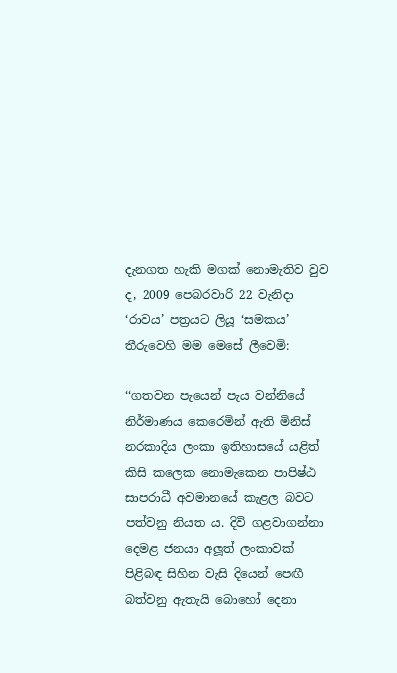දැනගත හැකි මගක් නොමැතිව වුව ද, 2009 පෙබරවාරි 22 වැනිදා ‘රාවය’ පත්‍රයට ලියූ ‘සමකය’ තීරුවෙහි මම මෙසේ ලීවෙමි:

‘‘ගතවන පැයෙන් පැය වන්නියේ නිර්මාණය කෙරෙමින් ඇති මිනිස් නරකාදිය ලංකා ඉතිහාසයේ යළිත් කිසි කලෙක නොමැකෙන පාපිෂ්ඨ සාපරාධී අවමානයේ කැළල බවට පත්වනු නියත ය. දිවි ගළවාගන්නා දෙමළ ජනයා අලූත් ලංකාවක් පිළිබඳ සිහින වැසි දියෙන් පෙඟී බත්වනු ඇතැයි බොහෝ දෙනා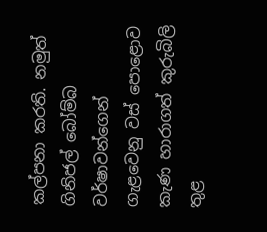කල්පනා කරති. නමුත් ගිනිජල් බෝම්බ වර්ෂාවන්ගෙන් ගැළවෙනු වස් පොළොව කැණ හාරාගත් කුරුබිලි තුළ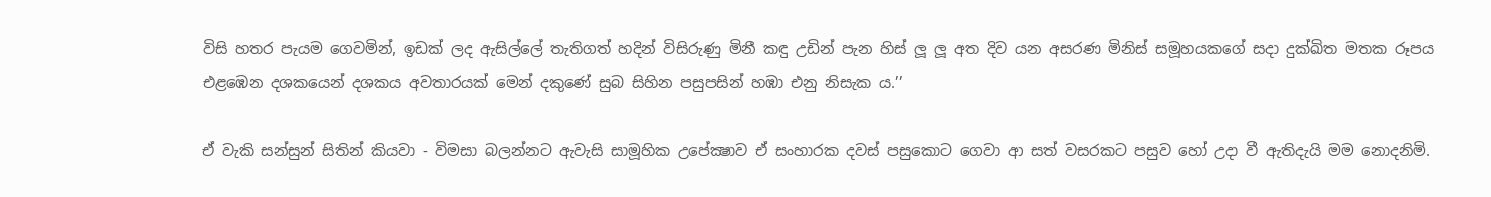විසි හතර පැයම ගෙවමින්, ඉඩක් ලද ඇසිල්ලේ තැතිගත් හදින් විසිරුණු මිනී කඳු උඩින් පැන හිස් ලූ ලූ අත දිව යන අසරණ මිනිස් සමූහයකගේ සදා දුක්ඛිත මතක රූපය එළඹෙන දශකයෙන් දශකය අවතාරයක් මෙන් දකුණේ සුබ සිහින පසුපසින් හඹා එනු නිසැක ය.’’

ඒ වැකි සන්සුන් සිතින් කියවා - විමසා බලන්නට ඇවැසි සාමූහික උපේක්‍ෂාව ඒ සංහාරක දවස් පසුකොට ගෙවා ආ සත් වසරකට පසුව හෝ උදා වී ඇතිදැයි මම නොදනිමි.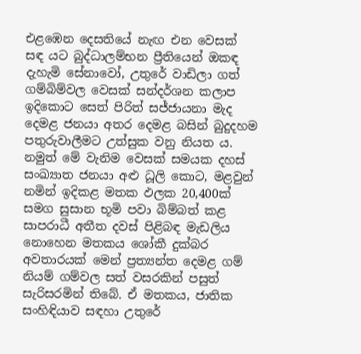එළඹෙන දෙසතියේ නැඟ එන වෙසක් සඳ යට බුද්ධාලම්භන ප්‍රීතියෙන් ඔකඳ දැහැමි සේනාවෝ, උතුරේ වාඩිලා ගත් ගම්බිම්වල වෙසක් සන්දර්ශන කලාප ඉදිකොට සෙත් පිරිත් සජ්ජායනා මැද දෙමළ ජනයා අතර දෙමළ බසින් බුදුදහම පතුරුවාලීමට උත්සුක වනු නියත ය. නමුත් මේ වැනිම වෙසක් සමයක දහස් සංඛ්‍යාත ජනයා අළු ධූලි කොට, මළවුන් නමින් ඉදිකළ මතක ඵලක 20,400ක් සමග සුසාන භූමි පවා බිම්බත් කළ සාපරාධී අතීත දවස් පිළිබඳ මැඩලිය නොහෙන මතකය ශෝකී දුක්බර අවතාරයක් මෙන් ප්‍රත්‍යන්ත දෙමළ ගම් නියම් ගම්වල සත් වසරකින් පසුත් සැරිසරමින් තිබේ. ඒ මතකය, ජාතික සංහිඳියාව සඳහා උතුරේ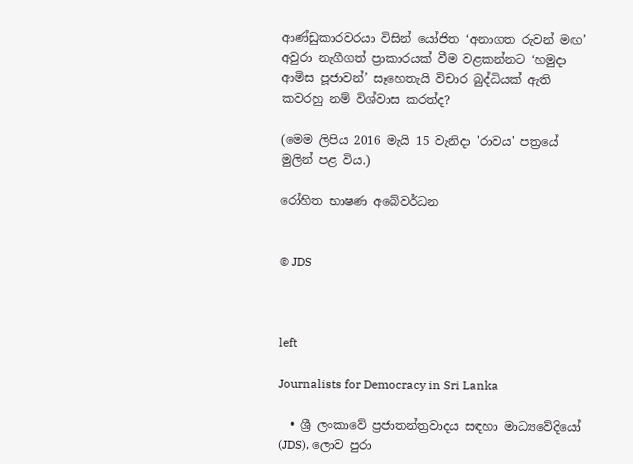ආණ්ඩුකාරවරයා විසින් යෝජිත ‘අනාගත රුවන් මඟ’ අවුරා නැගීගත් ප්‍රාකාරයක් වීම වළකන්නට ‘හමුදා ආමිස පූජාවන්’ සෑහෙතැයි විචාර බුද්ධියක් ඇති කවරහු නම් විශ්වාස කරත්ද?

(මෙම ලිපිය 2016 මැයි 15 වැනිදා 'රාවය' පත්‍රයේ මුලින් පළ විය.)

රෝහිත භාෂණ අබේවර්ධන


© JDS



left

Journalists for Democracy in Sri Lanka

  • ශ්‍රී ලංකාවේ ප්‍රජාතන්ත්‍රවාදය සඳහා මාධ්‍යවේදියෝ (JDS), ලොව පුරා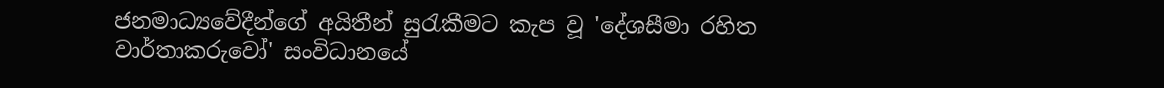ජනමාධ්‍යවේදීන්ගේ අයිතීන් සුරැකීමට කැප වූ 'දේශසීමා රහිත වාර්තාකරුවෝ' සංවිධානයේ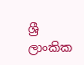ශ්‍රී ලාංකික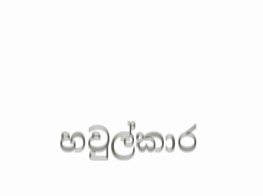හවුල්කාර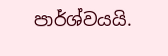පාර්ශ්වයයි.